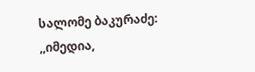სალომე ბაკურაძე: ,,იმედია,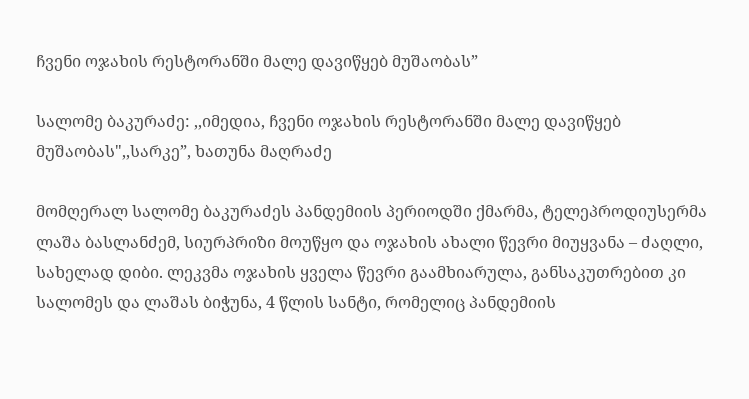ჩვენი ოჯახის რესტორანში მალე დავიწყებ მუშაობას”

სალომე ბაკურაძე: ,,იმედია, ჩვენი ოჯახის რესტორანში მალე დავიწყებ მუშაობას",,სარკე”, ხათუნა მაღრაძე

მომღერალ სალომე ბაკურაძეს პანდემიის პერიოდში ქმარმა, ტელეპროდიუსერმა ლაშა ბასლანძემ, სიურპრიზი მოუწყო და ოჯახის ახალი წევრი მიუყვანა – ძაღლი, სახელად დიბი. ლეკვმა ოჯახის ყველა წევრი გაამხიარულა, განსაკუთრებით კი სალომეს და ლაშას ბიჭუნა, 4 წლის სანტი, რომელიც პანდემიის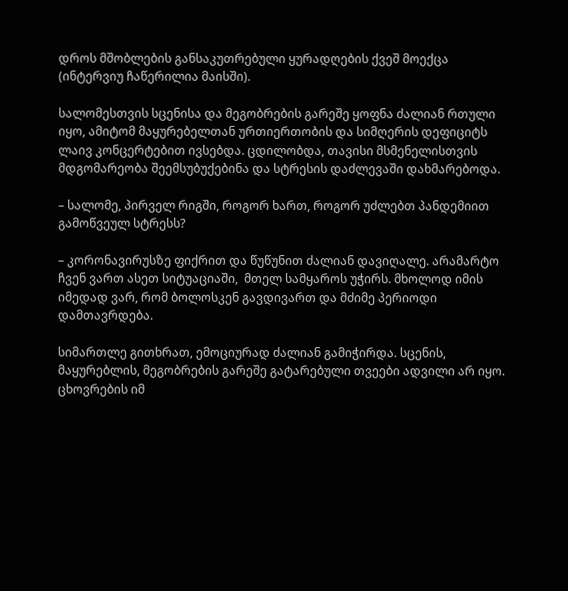დროს მშობლების განსაკუთრებული ყურადღების ქვეშ მოექცა (ინტერვიუ ჩაწერილია მაისში).

სალომესთვის სცენისა და მეგობრების გარეშე ყოფნა ძალიან რთული იყო, ამიტომ მაყურებელთან ურთიერთობის და სიმღერის დეფიციტს ლაივ კონცერტებით ივსებდა. ცდილობდა, თავისი მსმენელისთვის მდგომარეობა შეემსუბუქებინა და სტრესის დაძლევაში დახმარებოდა.

– სალომე, პირველ რიგში, როგორ ხართ, როგორ უძლებთ პანდემიით გამოწვეულ სტრესს?

– კორონავირუსზე ფიქრით და წუწუნით ძალიან დავიღალე. არამარტო ჩვენ ვართ ასეთ სიტუაციაში,  მთელ სამყაროს უჭირს. მხოლოდ იმის იმედად ვარ, რომ ბოლოსკენ გავდივართ და მძიმე პერიოდი დამთავრდება.

სიმართლე გითხრათ, ემოციურად ძალიან გამიჭირდა. სცენის, მაყურებლის, მეგობრების გარეშე გატარებული თვეები ადვილი არ იყო. ცხოვრების იმ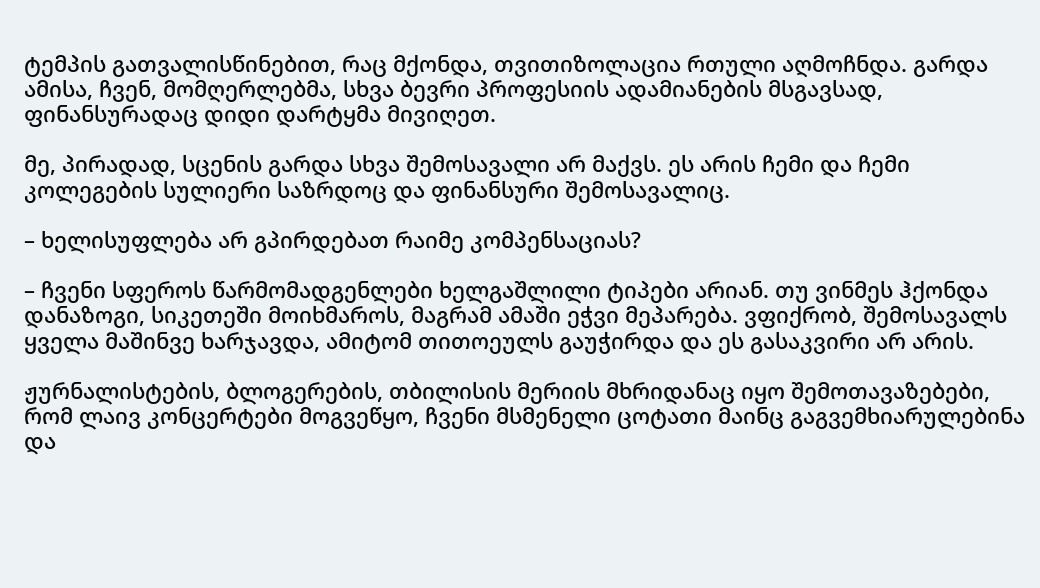ტემპის გათვალისწინებით, რაც მქონდა, თვითიზოლაცია რთული აღმოჩნდა. გარდა ამისა, ჩვენ, მომღერლებმა, სხვა ბევრი პროფესიის ადამიანების მსგავსად, ფინანსურადაც დიდი დარტყმა მივიღეთ.

მე, პირადად, სცენის გარდა სხვა შემოსავალი არ მაქვს. ეს არის ჩემი და ჩემი კოლეგების სულიერი საზრდოც და ფინანსური შემოსავალიც.

– ხელისუფლება არ გპირდებათ რაიმე კომპენსაციას?

– ჩვენი სფეროს წარმომადგენლები ხელგაშლილი ტიპები არიან. თუ ვინმეს ჰქონდა დანაზოგი, სიკეთეში მოიხმაროს, მაგრამ ამაში ეჭვი მეპარება. ვფიქრობ, შემოსავალს ყველა მაშინვე ხარჯავდა, ამიტომ თითოეულს გაუჭირდა და ეს გასაკვირი არ არის.

ჟურნალისტების, ბლოგერების, თბილისის მერიის მხრიდანაც იყო შემოთავაზებები, რომ ლაივ კონცერტები მოგვეწყო, ჩვენი მსმენელი ცოტათი მაინც გაგვემხიარულებინა და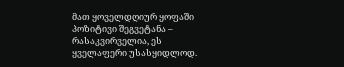მათ ყოველდღიურ ყოფაში პოზიტივი შეგვეტანა – რასაკვირველია, ეს ყველაფერი უსასყიდლოდ.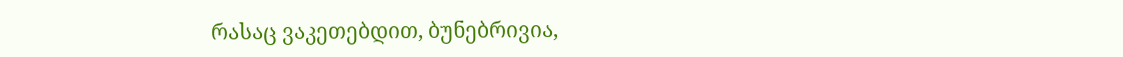რასაც ვაკეთებდით, ბუნებრივია,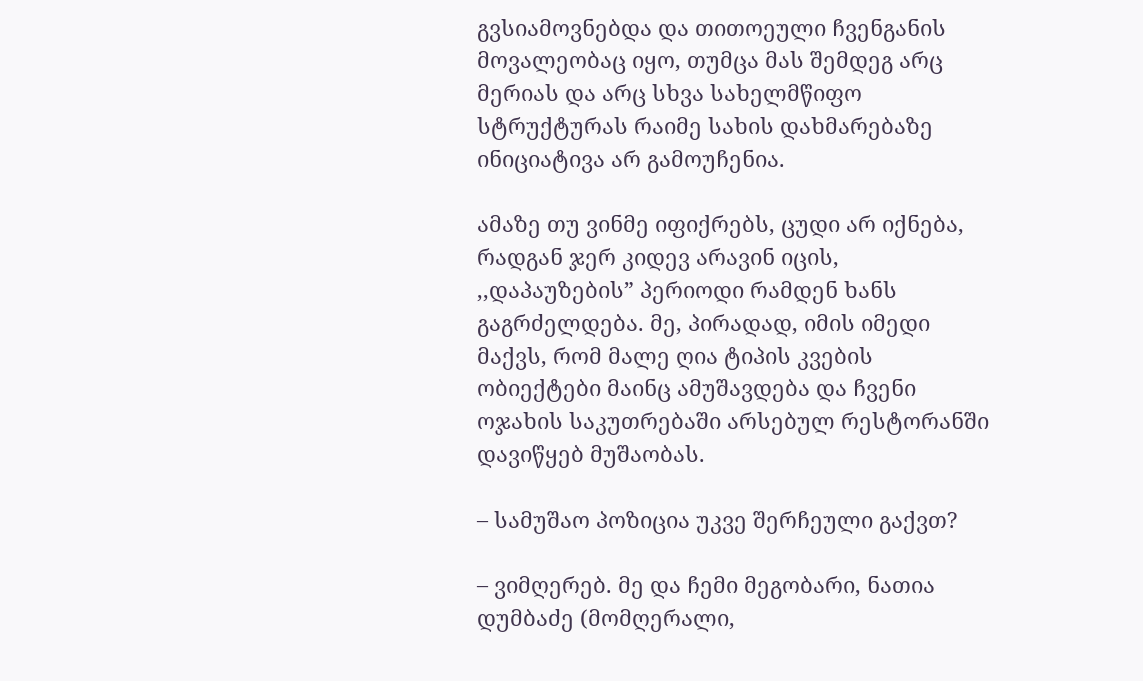გვსიამოვნებდა და თითოეული ჩვენგანის მოვალეობაც იყო, თუმცა მას შემდეგ არც მერიას და არც სხვა სახელმწიფო სტრუქტურას რაიმე სახის დახმარებაზე ინიციატივა არ გამოუჩენია.

ამაზე თუ ვინმე იფიქრებს, ცუდი არ იქნება, რადგან ჯერ კიდევ არავინ იცის, ,,დაპაუზების” პერიოდი რამდენ ხანს გაგრძელდება. მე, პირადად, იმის იმედი მაქვს, რომ მალე ღია ტიპის კვების ობიექტები მაინც ამუშავდება და ჩვენი ოჯახის საკუთრებაში არსებულ რესტორანში დავიწყებ მუშაობას.

– სამუშაო პოზიცია უკვე შერჩეული გაქვთ?

– ვიმღერებ. მე და ჩემი მეგობარი, ნათია დუმბაძე (მომღერალი,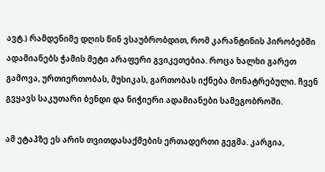ავტ.) რამდენიმე დღის წინ ვსაუბრობდით, რომ კარანტინის პირობებში ადამიანებს ჭამის მეტი არაფერი გვიკეთებია. როცა ხალხი გარეთ გამოვა, ურთიერთობას, მუსიკას, გართობას იქნება მონატრებული. ჩვენ გვყავს საკუთარი ბენდი და ნიჭიერი ადამიანები სამეგობროში.

ამ ეტაპზე ეს არის თვითდასაქმების ერთადერთი გეგმა. კარგია,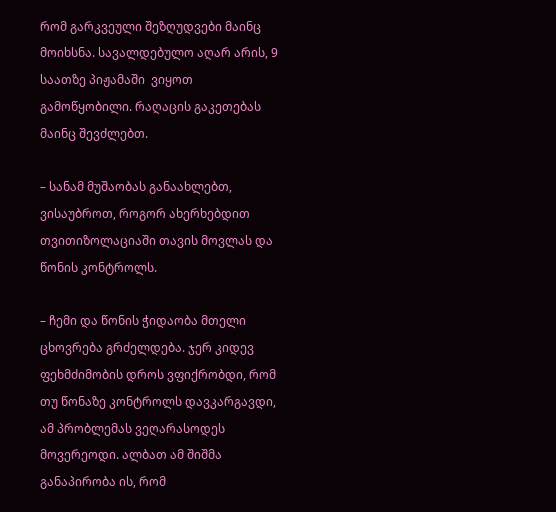რომ გარკვეული შეზღუდვები მაინც მოიხსნა. სავალდებულო აღარ არის, 9 საათზე პიჟამაში  ვიყოთ გამოწყობილი. რაღაცის გაკეთებას მაინც შევძლებთ.

– სანამ მუშაობას განაახლებთ, ვისაუბროთ, როგორ ახერხებდით თვითიზოლაციაში თავის მოვლას და წონის კონტროლს.

– ჩემი და წონის ჭიდაობა მთელი ცხოვრება გრძელდება. ჯერ კიდევ ფეხმძიმობის დროს ვფიქრობდი, რომ თუ წონაზე კონტროლს დავკარგავდი, ამ პრობლემას ვეღარასოდეს მოვერეოდი. ალბათ ამ შიშმა განაპირობა ის, რომ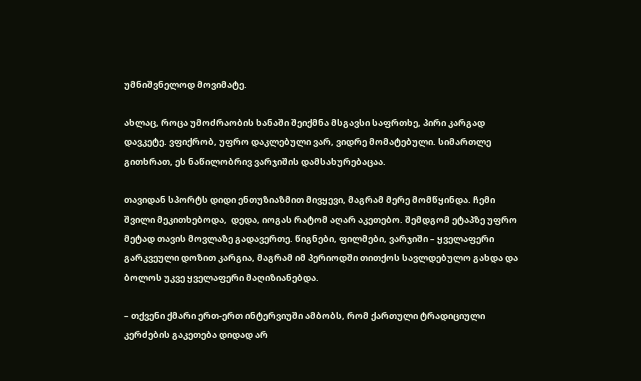უმნიშვნელოდ მოვიმატე.

ახლაც, როცა უმოძრაობის ხანაში შეიქმნა მსგავსი საფრთხე, პირი კარგად დავკეტე. ვფიქრობ, უფრო დაკლებული ვარ, ვიდრე მომატებული. სიმართლე გითხრათ, ეს ნაწილობრივ ვარჯიშის დამსახურებაცაა.

თავიდან სპორტს დიდი ენთუზიაზმით მივყევი, მაგრამ მერე მომწყინდა. ჩემი შვილი მეკითხებოდა,  დედა, იოგას რატომ აღარ აკეთებო. შემდგომ ეტაპზე უფრო მეტად თავის მოვლაზე გადავერთე. წიგნები, ფილმები, ვარჯიში – ყველაფერი გარკვეული დოზით კარგია, მაგრამ იმ პერიოდში თითქოს სავლდებულო გახდა და ბოლოს უკვე ყველაფერი მაღიზიანებდა.

– თქვენი ქმარი ერთ-ერთ ინტერვიუში ამბობს, რომ ქართული ტრადიციული კერძების გაკეთება დიდად არ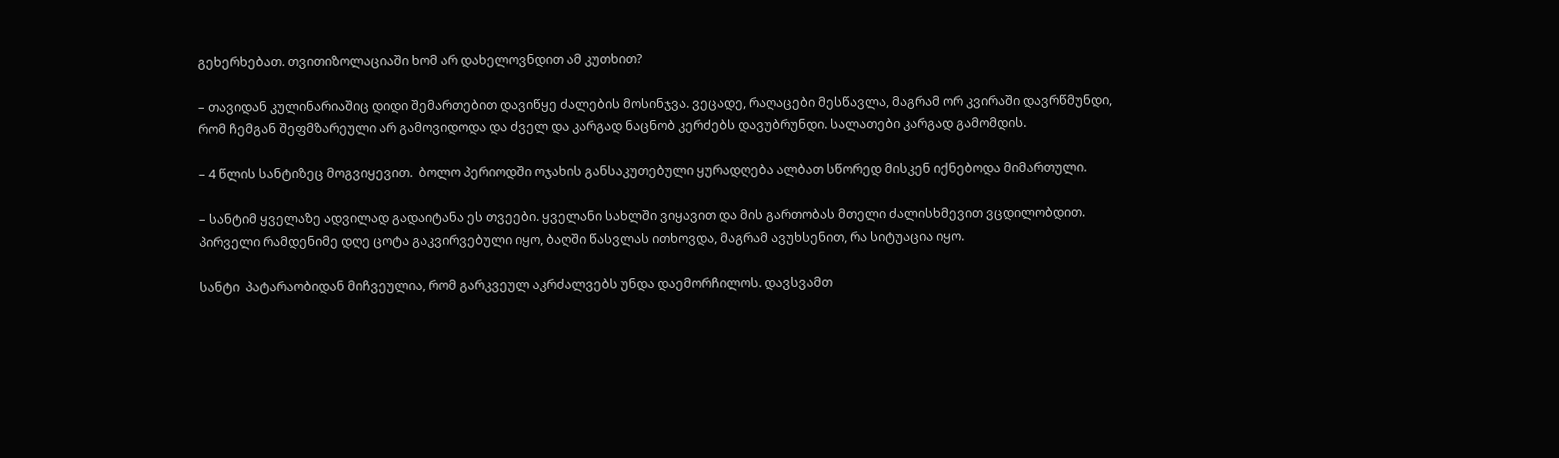გეხერხებათ. თვითიზოლაციაში ხომ არ დახელოვნდით ამ კუთხით?

– თავიდან კულინარიაშიც დიდი შემართებით დავიწყე ძალების მოსინჯვა. ვეცადე, რაღაცები მესწავლა, მაგრამ ორ კვირაში დავრწმუნდი, რომ ჩემგან შეფმზარეული არ გამოვიდოდა და ძველ და კარგად ნაცნობ კერძებს დავუბრუნდი. სალათები კარგად გამომდის.

– 4 წლის სანტიზეც მოგვიყევით.  ბოლო პერიოდში ოჯახის განსაკუთებული ყურადღება ალბათ სწორედ მისკენ იქნებოდა მიმართული.

– სანტიმ ყველაზე ადვილად გადაიტანა ეს თვეები. ყველანი სახლში ვიყავით და მის გართობას მთელი ძალისხმევით ვცდილობდით. პირველი რამდენიმე დღე ცოტა გაკვირვებული იყო, ბაღში წასვლას ითხოვდა, მაგრამ ავუხსენით, რა სიტუაცია იყო.

სანტი  პატარაობიდან მიჩვეულია, რომ გარკვეულ აკრძალვებს უნდა დაემორჩილოს. დავსვამთ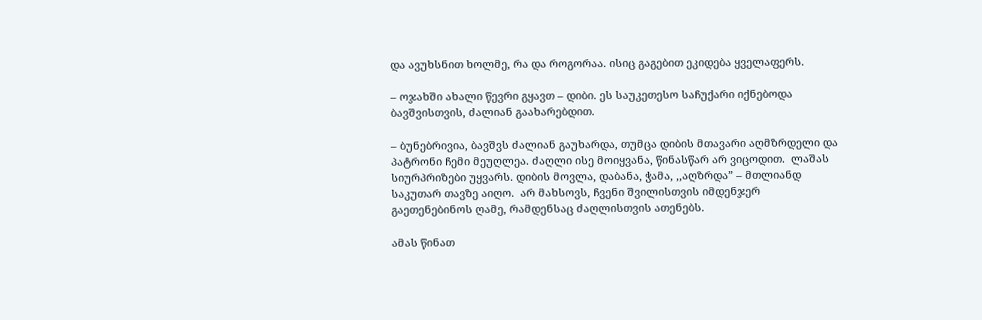და ავუხსნით ხოლმე, რა და როგორაა. ისიც გაგებით ეკიდება ყველაფერს.

– ოჯახში ახალი წევრი გყავთ – დიბი. ეს საუკეთესო საჩუქარი იქნებოდა ბავშვისთვის, ძალიან გაახარებდით.

– ბუნებრივია, ბავშვს ძალიან გაუხარდა, თუმცა დიბის მთავარი აღმზრდელი და პატრონი ჩემი მეუღლეა. ძაღლი ისე მოიყვანა, წინასწარ არ ვიცოდით.  ლაშას სიურპრიზები უყვარს. დიბის მოვლა, დაბანა, ჭამა, ,,აღზრდა” – მთლიანდ საკუთარ თავზე აიღო.  არ მახსოვს, ჩვენი შვილისთვის იმდენჯერ გაეთენებინოს ღამე, რამდენსაც ძაღლისთვის ათენებს.

ამას წინათ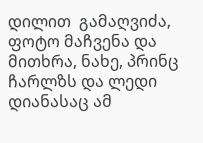დილით  გამაღვიძა, ფოტო მაჩვენა და მითხრა, ნახე, პრინც ჩარლზს და ლედი დიანასაც ამ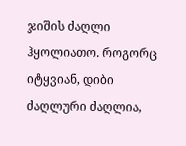ჯიშის ძაღლი ჰყოლიათო. როგორც იტყვიან, დიბი ძაღლური ძაღლია,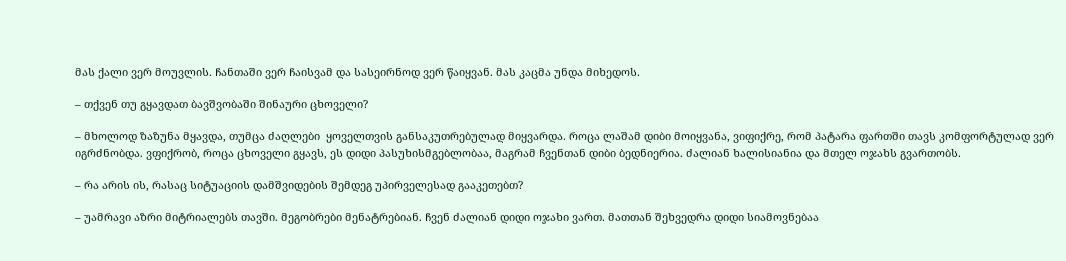მას ქალი ვერ მოუვლის. ჩანთაში ვერ ჩაისვამ და სასეირნოდ ვერ წაიყვან. მას კაცმა უნდა მიხედოს.

– თქვენ თუ გყავდათ ბავშვობაში შინაური ცხოველი?

– მხოლოდ ზაზუნა მყავდა, თუმცა ძაღლები  ყოველთვის განსაკუთრებულად მიყვარდა. როცა ლაშამ დიბი მოიყვანა, ვიფიქრე, რომ პატარა ფართში თავს კომფორტულად ვერ იგრძნობდა. ვფიქრობ, როცა ცხოველი გყავს, ეს დიდი პასუხისმგებლობაა, მაგრამ ჩვენთან დიბი ბედნიერია. ძალიან ხალისიანია და მთელ ოჯახს გვართობს.

– რა არის ის, რასაც სიტუაციის დამშვიდების შემდეგ უპირველესად გააკეთებთ?

– უამრავი აზრი მიტრიალებს თავში. მეგობრები მენატრებიან. ჩვენ ძალიან დიდი ოჯახი ვართ. მათთან შეხვედრა დიდი სიამოვნებაა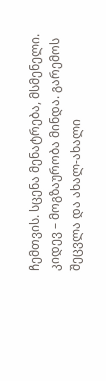ჩემთვის. სცენა მენატრება, მსმენელი. კიდევ – მოგზაურობა მინდა. გარემოს შეცვლა და ახალ-ახალი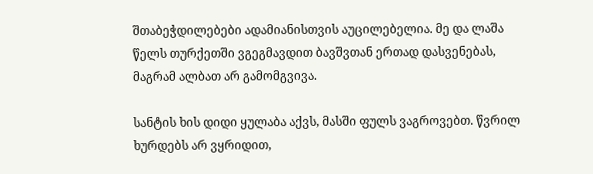შთაბეჭდილებები ადამიანისთვის აუცილებელია. მე და ლაშა წელს თურქეთში ვგეგმავდით ბავშვთან ერთად დასვენებას, მაგრამ ალბათ არ გამომგვივა.

სანტის ხის დიდი ყულაბა აქვს, მასში ფულს ვაგროვებთ. წვრილ ხურდებს არ ვყრიდით,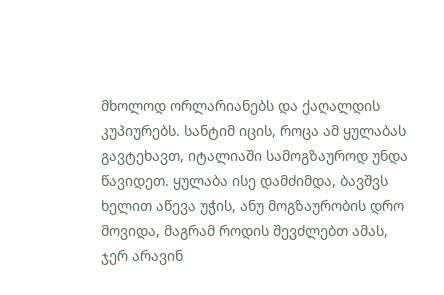მხოლოდ ორლარიანებს და ქაღალდის კუპიურებს. სანტიმ იცის, როცა ამ ყულაბას გავტეხავთ, იტალიაში სამოგზაუროდ უნდა წავიდეთ. ყულაბა ისე დამძიმდა, ბავშვს ხელით აწევა უჭის, ანუ მოგზაურობის დრო მოვიდა, მაგრამ როდის შევძლებთ ამას, ჯერ არავინ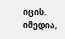იცის. იმედია,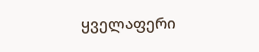ყველაფერი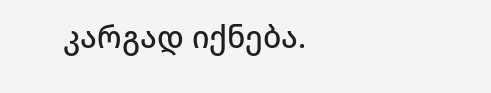კარგად იქნება.